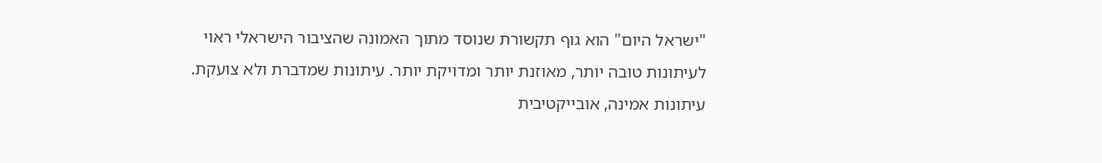"ישראל היום" הוא גוף תקשורת שנוסד מתוך האמונה שהציבור הישראלי ראוי לעיתונות טובה יותר, מאוזנת יותר ומדויקת יותר. עיתונות שמדברת ולא צועקת. עיתונות אמינה, אובייקטיבית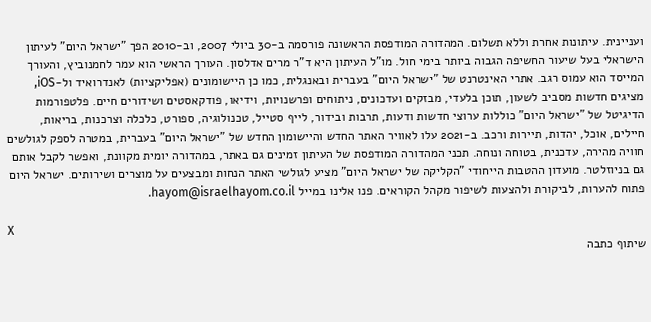ועניינית. עיתונות אחרת וללא תשלום. המהדורה המודפסת הראשונה פורסמה ב-30 ביולי 2007, וב-2010 הפך "ישראל היום" לעיתון הישראלי בעל שיעור החשיפה הגבוה ביותר בימי חול. מו"ל העיתון היא ד"ר מרים אדלסון. העורך הראשי הוא עמר לחמנוביץ, והעורך המייסד הוא עמוס רגב. אתרי האינטרנט של "ישראל היום" בעברית ובאנגלית, כמו כן היישומונים (אפליקציות) לאנדרואיד ול-iOS, מציגים חדשות מסביב לשעון, תוכן בלעדי, מבזקים ועדכונים, ניתוחים ופרשנויות, וידיאו, פודקאסטים ושידורים חיים. פלטפורמות הדיגיטל של "ישראל היום" כוללות ערוצי חדשות ודעות, תרבות ובידור, לייף סטייל, טכנולוגיה, ספורט, כלכלה וצרכנות, בריאות, חיילים, אוכל, יהדות, תיירות ורכב. ב-2021 עלו לאוויר האתר החדש והיישומון החדש של "ישראל היום" בעברית, במטרה לספק לגולשים חוויה מהירה, עדכנית, בטוחה ונוחה. תכני המהדורה המודפסת של העיתון זמינים גם באתר, במהדורה יומית מקוונת, ואפשר לקבל אותם גם בניוזלטר. מועדון ההטבות הייחודי "הקליקה של ישראל היום" מציע לגולשי האתר הנחות ומבצעים על מוצרים ושירותים. ישראל היום פתוח להערות, לביקורת ולהצעות לשיפור מקהל הקוראים. פנו אלינו במייל hayom@israelhayom.co.il.

X
שיתוף כתבה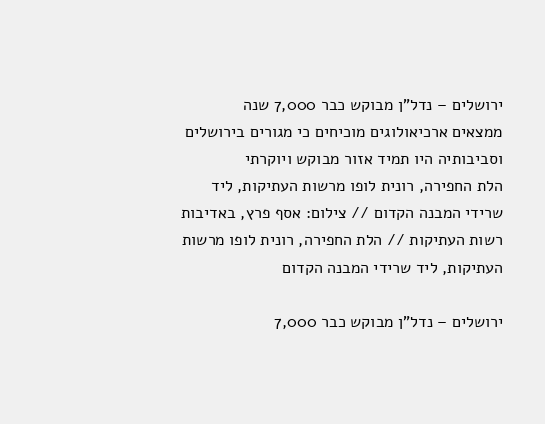ירושלים – נדל"ן מבוקש כבר 7,000 שנה
ממצאים ארכיאולוגים מוכיחים כי מגורים בירושלים וסביבותיה היו תמיד אזור מבוקש ויוקרתי
הלת החפירה, רונית לופו מרשות העתיקות, ליד שרידי המבנה הקדום // צילום: אסף פרץ, באדיבות רשות העתיקות // הלת החפירה, רונית לופו מרשות העתיקות, ליד שרידי המבנה הקדום

ירושלים – נדל"ן מבוקש כבר 7,000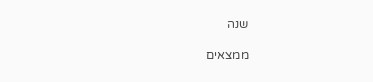שנה

ממצאים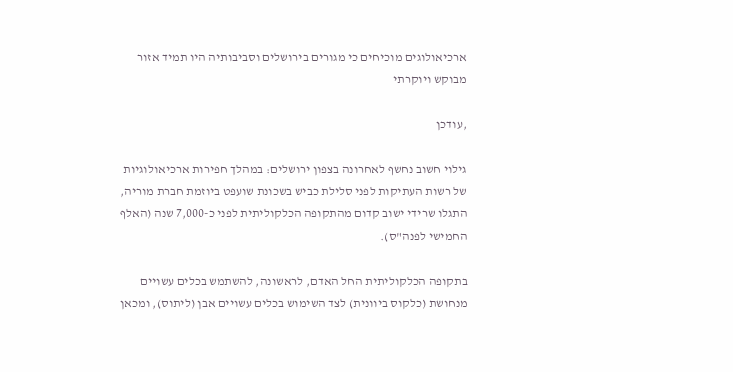ארכיאולוגים מוכיחים כי מגורים בירושלים וסביבותיה היו תמיד אזור מבוקש ויוקרתי

,עודכן

גילוי חשוב נחשף לאחרונה בצפון ירושלים: במהלך חפירות ארכיאולוגיות של רשות העתיקות לפני סלילת כביש בשכונת שועפט ביוזמת חברת מוריה, התגלו שרידי ישוב קדום מהתקופה הכלקוליתית לפני כ-7,000 שנה (האלף החמישי לפנה"ס).

בתקופה הכלקוליתית החל האדם, לראשונה, להשתמש בכלים עשויים מנחושת (כלקוס ביוונית) לצד השימוש בכלים עשויים אבן (ליתוס), ומכאן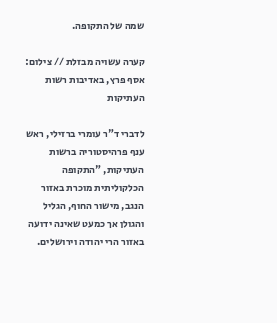שמה של התקופה.

קערה עשויה מבזלת // צילום: אסף פרץ, באדיבות רשות העתיקות

לדברי ד"ר עומרי ברזילי, ראש ענף פרהיסטוריה ברשות העתיקות, "התקופה הכלקוליתית מוכרת באזור הנגב, מישור החוף, הגליל והגולן אך כמעט שאינה ידועה באזור הרי יהודה וירושלים.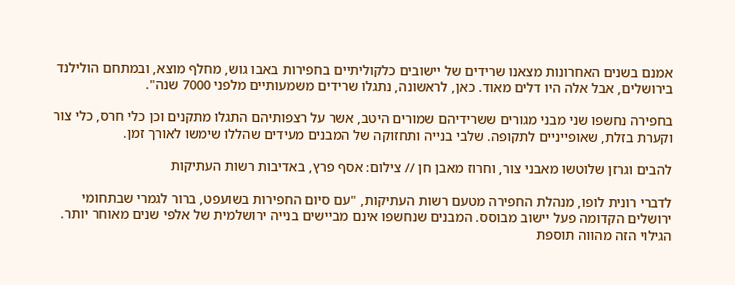אמנם בשנים האחרונות מצאנו שרידים של יישובים כלקוליתיים בחפירות באבו גוש, מחלף מוצא, ובמתחם הולילנד בירושלים, אבל אלה היו דלים מאוד. כאן, לראשונה, נתגלו שרידים משמעותיים מלפני 7000 שנה".

בחפירה נחשפו שני מבני מגורים ששרידיהם שמורים היטב, אשר על רצפותיהם התגלו מתקנים וכן כלי חרס, כלי צור וקערת בזלת, שאופייניים לתקופה. שלבי בנייה ותחזוקה של המבנים מעידים שהללו שימשו לאורך זמן.

להבים וגרזן שלוטשו מאבני צור, וחרוז מאבן חן // צילום: אסף פרץ, באדיבות רשות העתיקות

לדברי רונית לופו, מנהלת החפירה מטעם רשות העתיקות, "עם סיום החפירות בשועפט, ברור לגמרי שבתחומי ירושלים הקדומה פעל יישוב מבוסס. המבנים שנחשפו אינם מביישים בנייה ירושלמית של אלפי שנים מאוחר יותר. הגילוי הזה מהווה תוספת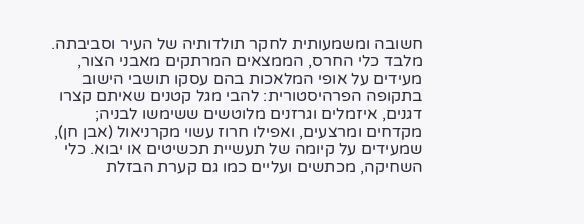חשובה ומשמעותית לחקר תולדותיה של העיר וסביבתה. מלבד כלי החרס, הממצאים המרתקים מאבני הצור, מעידים על אופי המלאכות בהם עסקו תושבי הישוב בתקופה הפרהיסטורית: להבי מגל קטנים שאיתם קצרו דגנים, איזמלים וגרזנים מלוטשים ששימשו לבניה; מקדחים ומרצעים, ואפילו חרוז עשוי מקרניאול (אבן חן), שמעידים על קיומה של תעשיית תכשיטים או יבוא. כלי השחיקה, מכתשים ועליים כמו גם קערת הבזלת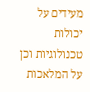מעידים על יכולות טכנולוגיות וכן על המלאכות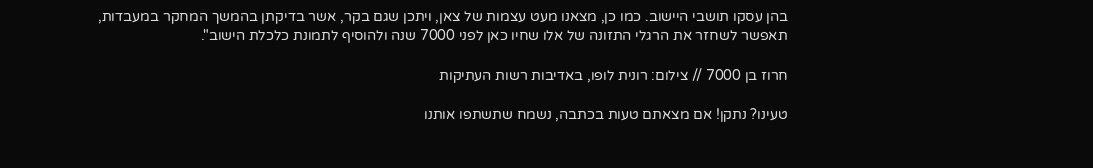בהן עסקו תושבי היישוב. כמו כן, מצאנו מעט עצמות של צאן, ויתכן שגם בקר, אשר בדיקתן בהמשך המחקר במעבדות, תאפשר לשחזר את הרגלי התזונה של אלו שחיו כאן לפני 7000 שנה ולהוסיף לתמונת כלכלת הישוב".

חרוז בן 7000 // צילום: רונית לופו, באדיבות רשות העתיקות

טעינו? נתקן! אם מצאתם טעות בכתבה, נשמח שתשתפו אותנו